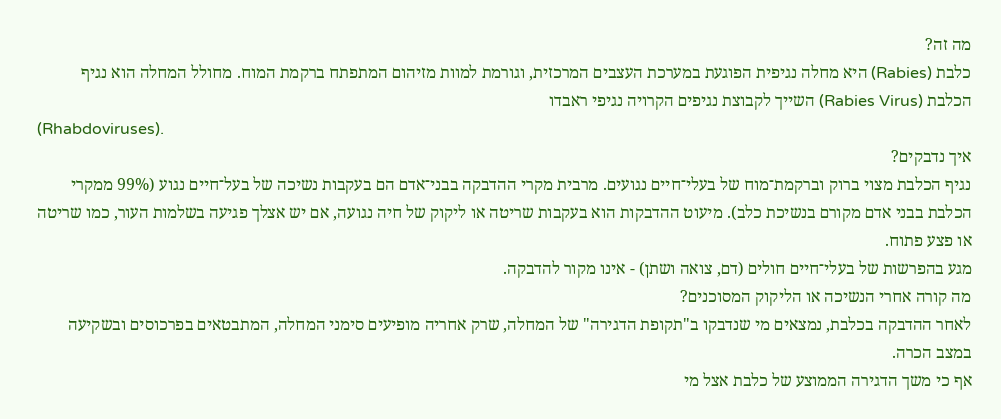מה זה?
כלבת (Rabies) היא מחלה נגיפית הפוגעת במערכת העצבים המרכזית, וגורמת למוות מזיהום המתפתח ברקמת המוח. מחולל המחלה הוא נגיף הכלבת (Rabies Virus) השייך לקבוצת נגיפים הקרויה נגיפי ראבדו
(Rhabdoviruses).
איך נדבקים?
נגיף הכלבת מצוי ברוק וברקמת־מוח של בעלי־חיים נגועים. מרבית מקרי ההדבקה בבני־אדם הם בעקבות נשיכה של בעל־חיים נגוע (99% ממקרי הכלבת בבני אדם מקורם בנשיכת כלב). מיעוט ההדבקות הוא בעקבות שריטה או ליקוק של חיה נגועה, אם יש אצלך פגיעה בשלמות העור, כמו שריטה או פצע פתוח.
מגע בהפרשות של בעלי־חיים חולים (דם, צואה ושתן) - אינו מקור להדבקה.
מה קורה אחרי הנשיכה או הליקוק המסוכנים?
לאחר ההדבקה בכלבת, נמצאים מי שנדבקו ב"תקופת הדגירה" של המחלה, שרק אחריה מופיעים סימני המחלה, המתבטאים בפרכוסים ובשקיעה במצב הכרה.
אף כי משך הדגירה הממוצע של כלבת אצל מי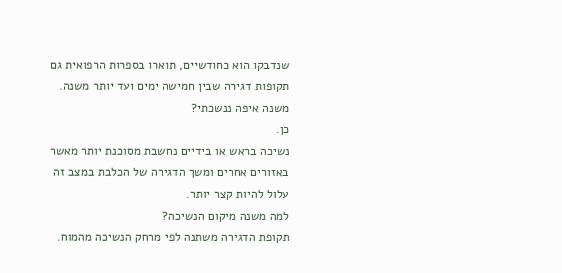שנדבקו הוא כחודשיים, תוארו בספרות הרפואית גם תקופות דגירה שבין חמישה ימים ועד יותר משנה.
משנה איפה ננשכתי?
כן.
נשיכה בראש או בידיים נחשבת מסוכנת יותר מאשר באזורים אחרים ומשך הדגירה של הכלבת במצב זה עלול להיות קצר יותר.
למה משנה מיקום הנשיכה?
תקופת הדגירה משתנה לפי מרחק הנשיכה מהמוח.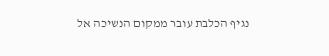נגיף הכלבת עובר ממקום הנשיכה אל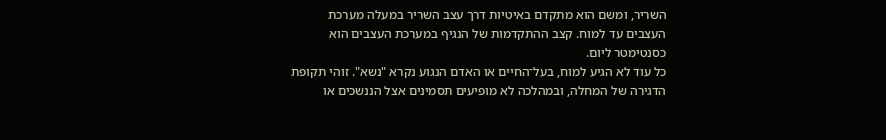השריר, ומשם הוא מתקדם באיטיות דרך עצב השריר במעלה מערכת העצבים עד למוח. קצב ההתקדמות של הנגיף במערכת העצבים הוא כסנטימטר ליום.
כל עוד לא הגיע למוח, בעל־החיים או האדם הנגוע נקרא "נשא". זוהי תקופת הדגירה של המחלה, ובמהלכה לא מופיעים תסמינים אצל הננשכים או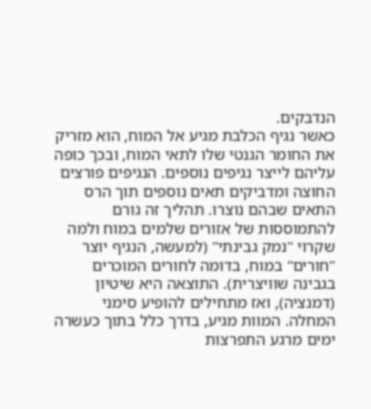הנדבקים.
כאשר נגיף הכלבת מגיע אל המוח, הוא מזריק את החומר הגנטי שלו לתאי המוח, ובכך כופה עליהם לייצר נגיפים נוספים. הנגיפים פורצים החוצה ומדביקים תאים נוספים תוך הרס התאים שבהם נוצרו. תהליך זה גורם להתמוססות של אזורים שלמים במוח ולמה שקרוי "נמק גבינתי" (למעשה, הנגיף יוצר "חורים" במוח, בדומה לחורים המוכרים בגבינה שוויצרית). התוצאה היא שיטיון (דמנציה), ואז מתחילים להופיע סימני המחלה. המוות מגיע, בדרך כלל בתוך כעשרה ימים מרגע התפרצות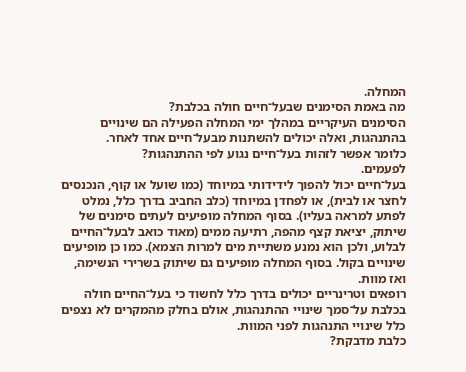המחלה.
מה באמת הסימנים שבעל־חיים חולה בכלבת?
הסימנים העיקריים במהלך ימי המחלה הפעילה הם שינויים בהתנהגות, ואלה יכולים להשתנות מבעל־חיים אחד לאחר.
כלומר אפשר לזהות בעל־חיים נגוע לפי ההתנהגות?
לפעמים.
בעל־חיים יכול להפוך לידידותי במיוחד (כמו שועל או קוף, הנכנסים לחצר או לבית), או לפחדן במיוחד (כלב החביב בדרך כלל, נמלט לפתע למראה בעליו). בסוף המחלה מופיעים לעתים סימנים של שיתוק, יציאת קצף מהפה, רתיעה ממים (מאוד כואב לבעל־החיים לבלוע, ולכן הוא נמנע משתיית מים למרות הצמא). כמו כן מופיעים שינויים בקול. בסוף המחלה מופיעים גם שיתוק בשרירי הנשימה, ואז מוות.
רופאים וטרינריים יכולים בדרך כלל לחשוד כי בעל־החיים חולה בכלבת על־סמך שינויי ההתנהגות, אולם בחלק מהמקרים לא נצפים כלל שינויי התנהגות לפני המוות.
כלבת מדבקת?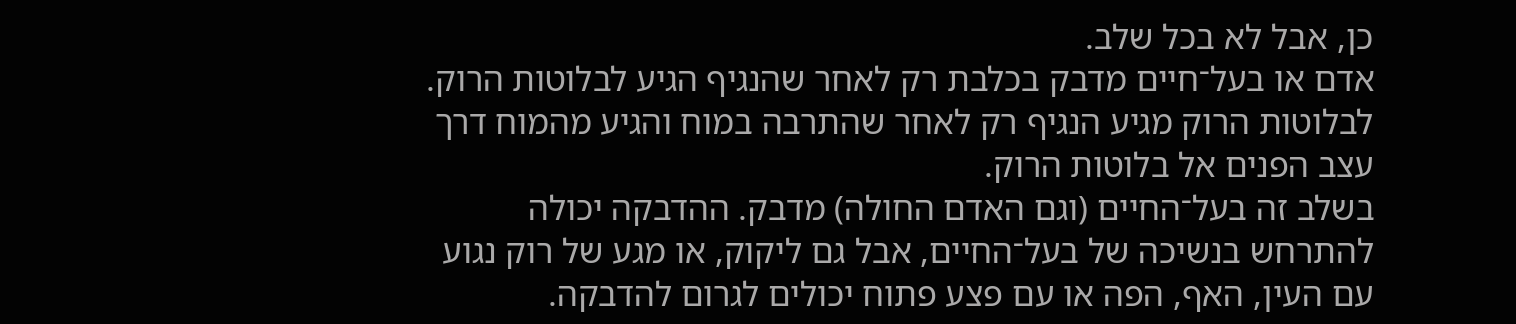כן, אבל לא בכל שלב.
אדם או בעל־חיים מדבק בכלבת רק לאחר שהנגיף הגיע לבלוטות הרוק. לבלוטות הרוק מגיע הנגיף רק לאחר שהתרבה במוח והגיע מהמוח דרך עצב הפנים אל בלוטות הרוק.
בשלב זה בעל־החיים (וגם האדם החולה) מדבק. ההדבקה יכולה להתרחש בנשיכה של בעל־החיים, אבל גם ליקוק, או מגע של רוק נגוע עם העין, האף, הפה או עם פצע פתוח יכולים לגרום להדבקה.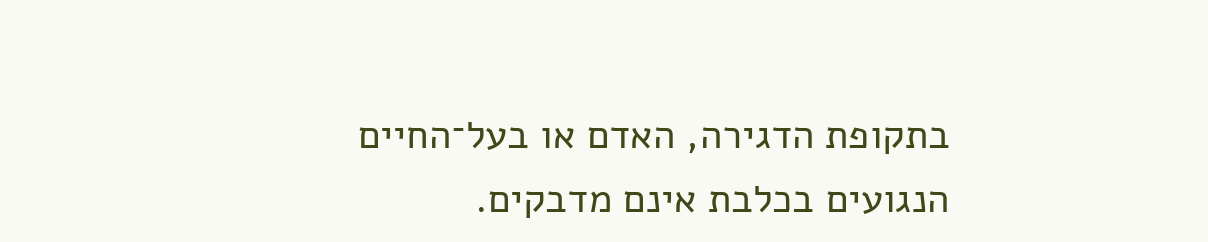בתקופת הדגירה, האדם או בעל־החיים הנגועים בכלבת אינם מדבקים.